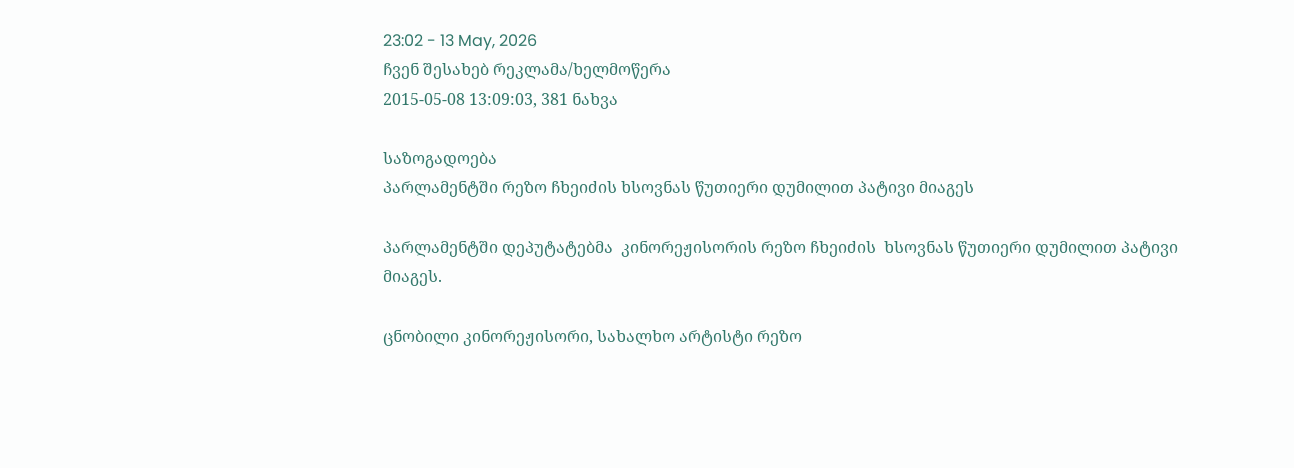23:02 - 13 May, 2026
ჩვენ შესახებ რეკლამა/ხელმოწერა
2015-05-08 13:09:03, 381 ნახვა

საზოგადოება
პარლამენტში რეზო ჩხეიძის ხსოვნას წუთიერი დუმილით პატივი მიაგეს

პარლამენტში დეპუტატებმა  კინორეჟისორის რეზო ჩხეიძის  ხსოვნას წუთიერი დუმილით პატივი მიაგეს.

ცნობილი კინორეჟისორი, სახალხო არტისტი რეზო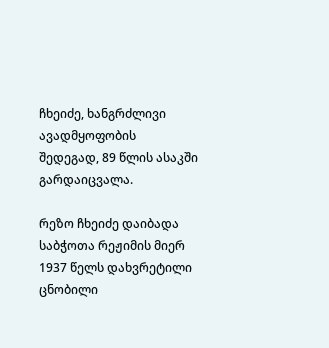ჩხეიძე, ხანგრძლივი ავადმყოფობის შედეგად, 89 წლის ასაკში გარდაიცვალა.

რეზო ჩხეიძე დაიბადა საბჭოთა რეჟიმის მიერ 1937 წელს დახვრეტილი ცნობილი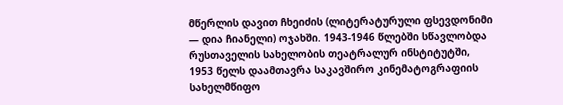მწერლის დავით ჩხეიძის (ლიტერატურული ფსევდონიმი — დია ჩიანელი) ოჯახში. 1943-1946 წლებში სწავლობდა რუსთაველის სახელობის თეატრალურ ინსტიტუტში, 1953 წელს დაამთავრა საკავშირო კინემატოგრაფიის სახელმწიფო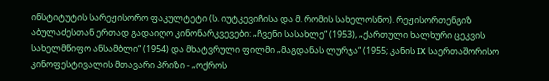ინსტიტუტის სარეჟისორო ფაკულტეტი (ს. იუტკევიჩისა და მ. რომის სახელოსნო). რეჟისორთენგიზ აბულაძესთან ერთად გადაიღო კინონარკვევები: „ჩვენი სასახლე“ (1953), „ქართული ხალხური ცეკვის სახელმწიფო ანსამბლი“ (1954) და მხატვრული ფილმი „მაგდანას ლურჯა“ (1955; კანის IX საერთაშორისო კინოფესტივალის მთავარი პრიზი - „ოქროს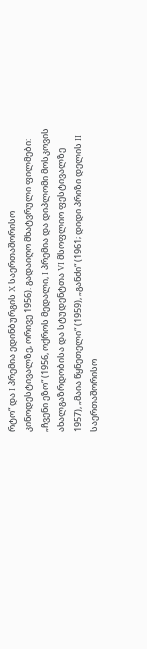რტო“ და I პრემია ედინბურგის X საერთაშორისო კინოდესტივალზე, ორივე 1956). გადაიღო მხატვრული ფილმები: „ჩვენი ეზო“ (1956, ოქროს მედალი, I პრემია და დიპლომი მოსკოვის ახალგაზრდობისა და სტუდენტთა VI მსოფლიო ფესტივალზე 1957), „მაია წყნეთელი“ (1959), „განძი“ (1961; დიდი პრიზი დელის II საერთაშორისო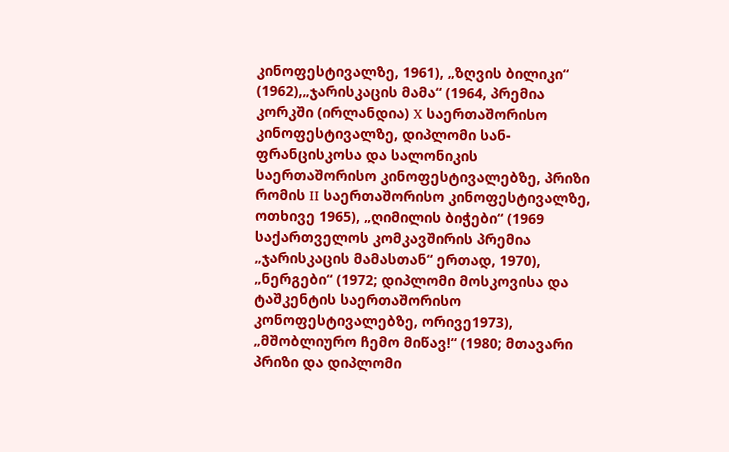კინოფესტივალზე, 1961), „ზღვის ბილიკი“ (1962),„ჯარისკაცის მამა“ (1964, პრემია კორკში (ირლანდია) X საერთაშორისო კინოფესტივალზე, დიპლომი სან-ფრანცისკოსა და სალონიკის საერთაშორისო კინოფესტივალებზე, პრიზი რომის II საერთაშორისო კინოფესტივალზე, ოთხივე 1965), „ღიმილის ბიჭები“ (1969 საქართველოს კომკავშირის პრემია „ჯარისკაცის მამასთან“ ერთად, 1970), „ნერგები“ (1972; დიპლომი მოსკოვისა და ტაშკენტის საერთაშორისო კონოფესტივალებზე, ორივე1973), „მშობლიურო ჩემო მიწავ!“ (1980; მთავარი პრიზი და დიპლომი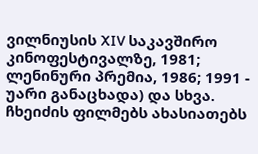ვილნიუსის XIV საკავშირო კინოფესტივალზე, 1981; ლენინური პრემია, 1986; 1991 - უარი განაცხადა) და სხვა. ჩხეიძის ფილმებს ახასიათებს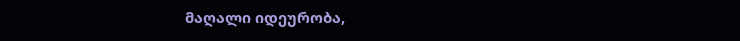მაღალი იდეურობა,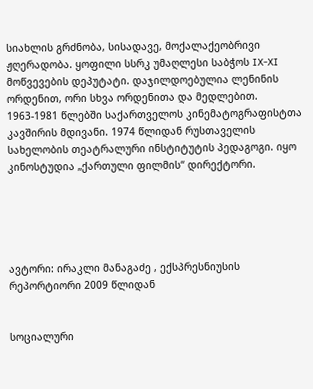სიახლის გრძნობა, სისადავე, მოქალაქეობრივი ჟღერადობა. ყოფილი სსრკ უმაღლესი საბჭოს IX-XI მოწვევების დეპუტატი. დაჯილდოებულია ლენინის ორდენით, ორი სხვა ორდენითა და მედლებით. 1963-1981 წლებში საქართველოს კინემატოგრაფისტთა კავშირის მდივანი. 1974 წლიდან რუსთაველის სახელობის თეატრალური ინსტიტუტის პედაგოგი. იყო კინოსტუდია „ქართული ფილმის“ დირექტორი.





ავტორი: ირაკლი მანაგაძე , ექსპრესნიუსის რეპორტიორი 2009 წლიდან


სოციალური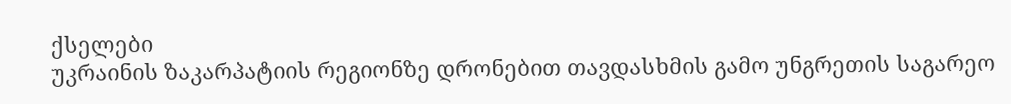ქსელები
უკრაინის ზაკარპატიის რეგიონზე დრონებით თავდასხმის გამო უნგრეთის საგარეო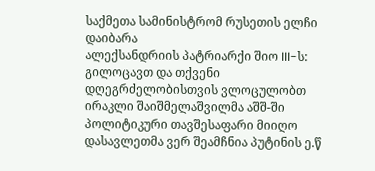საქმეთა სამინისტრომ რუსეთის ელჩი დაიბარა
ალექსანდრიის პატრიარქი შიო III-ს: გილოცავთ და თქვენი დღეგრძელობისთვის ვლოცულობთ
ირაკლი შაიშმელაშვილმა აშშ-ში პოლიტიკური თავშესაფარი მიიღო
დასავლეთმა ვერ შეამჩნია პუტინის ე.წ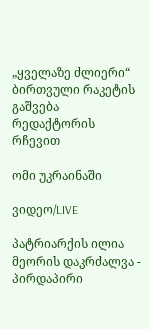„ყველაზე ძლიერი“ ბირთვული რაკეტის გაშვება
რედაქტორის რჩევით

ომი უკრაინაში

ვიდეო/LIVE

პატრიარქის ილია მეორის დაკრძალვა - პირდაპირი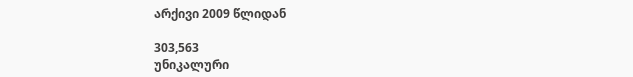არქივი 2009 წლიდან

303,563
უნიკალური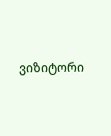ვიზიტორი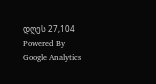დღეს 27,104
Powered By Google Analytics